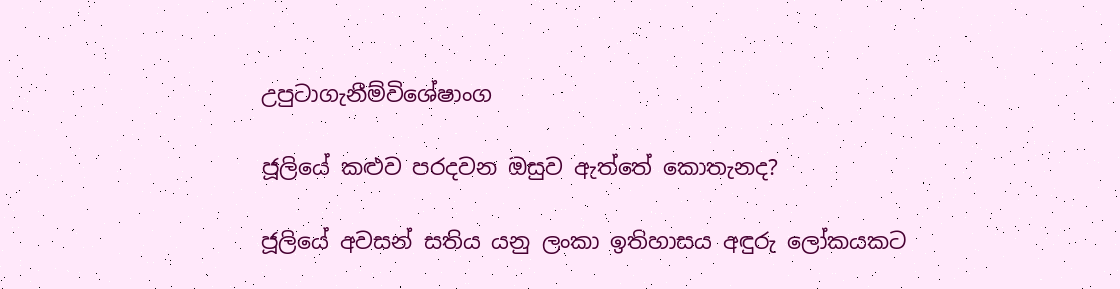උපුටාගැනීම්විශේෂාංග

ජූලියේ කළුව පරදවන ඔසුව ඇත්තේ කොතැනද?

ජූලියේ අවසන් සතිය යනු ලංකා ඉතිහාසය අඳුරු ලෝකයකට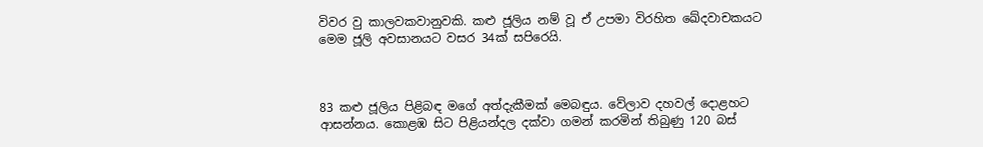විවර වු කාලවකවානුවකි. කළු ජූලිය නම් වූ ඒ උපමා විරහිත ඛේදවාචකයට මෙම ජූලි අවසානයට වසර 34ක් සපිරෙයි.



83 කළු ජූලිය පිළිබඳ මගේ අත්දැකීමක් මෙබඳුය. වේලාව දහවල් දොළහට ආසන්නය. කොළඹ සිට පිළියන්දල දක්වා ගමන් කරමින් තිබුණු 120 බස්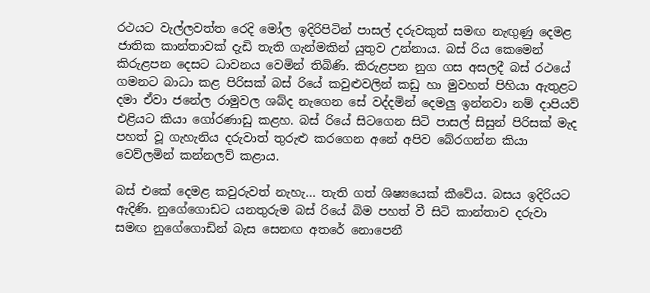රථයට වැල්ලවත්ත රෙදි මෝල ඉදිරිපිටින් පාසල් දරුවකුත් සමඟ නැඟුණු දෙමළ ජාතික කාන්තාවක් දැඩි තැති ගැන්මකින් යුතුව උන්නාය. බස් රිය කෙමෙන් කිරුළපන දෙසට ධාවනය වෙමින් තිබිණි. කිරුළපන නුග ගස අසලදී බස් රථයේ ගමනට බාධා කළ පිරිසක් බස් රියේ කවුළුවලින් කඩු හා මුවහත් පිහියා ඇතුළට දමා ඒවා ජනේල රාමුවල ශබ්ද නැගෙන සේ වද්දමින් දෙමලු ඉන්නවා නම් දාපියව් එළියට කියා ගෝරණාඩු කළහ. බස් රියේ සිටගෙන සිටි පාසල් සිසුන් පිරිසක් මැද පහත් වූ ගැහැනිය දරුවාත් තුරුළු කරගෙන අනේ අපිව බේරගන්න කියා වෙව්ලමින් කන්නලව් කළාය.

බස් එකේ දෙමළ කවුරුවත් නැහැ… තැති ගත් ශිෂ්‍යයෙක් කීවේය. බසය ඉදිරියට ඇදිණි. නුගේගොඩට යනතුරුම බස් රියේ බිම පහත් වී සිටි කාන්තාව දරුවා සමඟ නුගේගොඩින් බැස සෙනඟ අතරේ නොපෙනී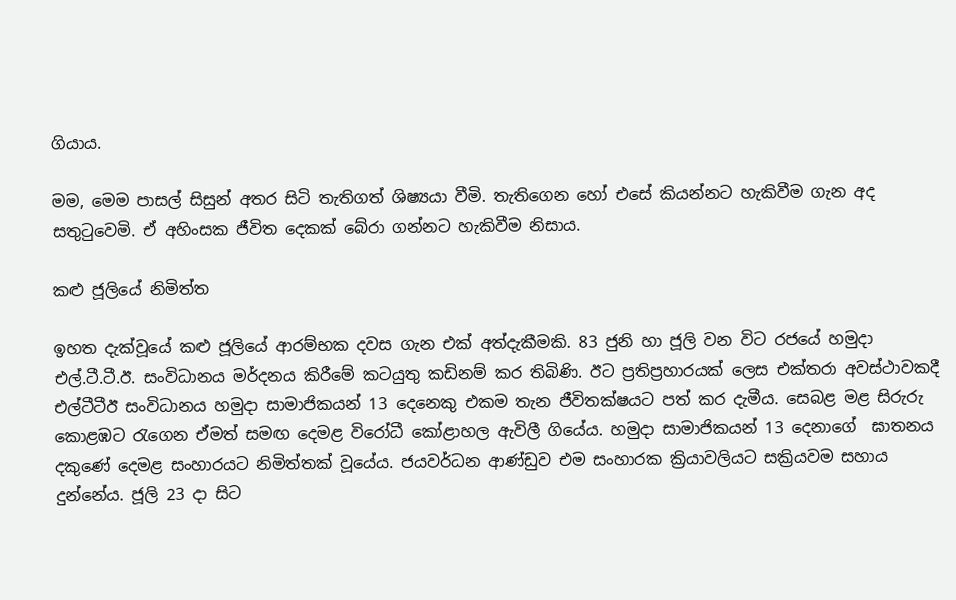ගියාය.

මම, මෙම පාසල් සිසුන් අතර සිටි තැතිගත් ශිෂ්‍යයා වීමි. තැතිගෙන හෝ එසේ කියන්නට හැකිවීම ගැන අද සතුටුවෙමි. ඒ අහිංසක ජීවිත දෙකක් බේරා ගන්නට හැකිවීම නිසාය.

කළු ජූලියේ නිමිත්ත

ඉහත දැක්වූයේ කළු ජූලියේ ආරම්භක දවස ගැන එක් අත්දැකීමකි. 83 ජුනි හා ජූලි වන විට රජයේ හමුදා එල්.ටී.ටී.ඊ. සංවිධානය මර්දනය කිරීමේ කටයුතු කඩිනම් කර තිබිණි. ඊට ප්‍රතිප්‍රහාරයක් ලෙස එක්තරා අවස්ථාවකදී එල්ටීටීඊ සංවිධානය හමුදා සාමාජිකයන් 13 දෙනෙකු එකම තැන ජීවිතක්ෂයට පත් කර දැමීය. සෙබළ මළ සිරුරු කොළඹට රැගෙන ඒමත් සමඟ දෙමළ විරෝධී කෝළාහල ඇවිලී ගියේය. හමුදා සාමාජිකයන් 13 දෙනාගේ  ඝාතනය දකුණේ දෙමළ සංහාරයට නිමිත්තක් වූයේය. ජයවර්ධන ආණ්ඩුව එම සංහාරක ක්‍රියාවලියට සක්‍රියවම සහාය දුන්නේය. ජූලි 23 දා සිට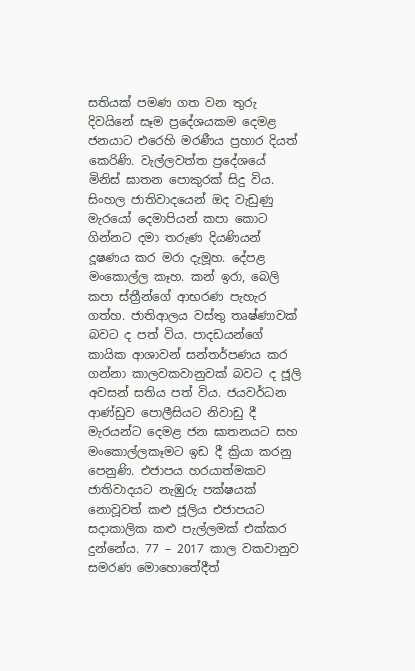සතියක් පමණ ගත වන තුරු දිවයිනේ සෑම ප්‍රදේශයකම දෙමළ ජනයාට එරෙහි මරණීය ප්‍රහාර දියත් කෙරිණි. වැල්ලවත්ත ප්‍රදේශයේ මිනිස් ඝාතන පොකුරක් සිදු විය. සිංහල ජාතිවාදයෙන් ඔද වැඩුණු මැරයෝ දෙමාපියන් කපා කොට ගින්නට දමා තරුණ දියණියන් දූෂණය කර මරා දැමූහ. දේපළ මංකොල්ල කෑහ. කන් ඉරා, බෙලි කපා ස්ත්‍රීන්ගේ ආභරණ පැහැර ගත්හ. ජාතිආලය වස්තු තෘෂ්ණාවක් බවට ද පත් විය. පාදඩයන්ගේ කායික ආශාවන් සන්තර්පණය කර ගන්නා කාලවකවානුවක් බවට ද ජූලි අවසන් සතිය පත් විය. ජයවර්ධන ආණ්ඩුව පොලීසියට නිවාඩු දී මැරයන්ට දෙමළ ජන ඝාතනයට සහ මංකොල්ලකෑමට ඉඩ දී ක්‍රියා කරනු පෙනුණි. එජාපය හරයාත්මකව ජාතිවාදයට නැඹුරු පක්ෂයක් නොවූවත් කළු ජූලිය එජාපයට සදාකාලික කළු පැල්ලමක් එක්කර දුන්නේය. 77 – 2017 කාල වකවානුව සමරණ මොහොතේදීත්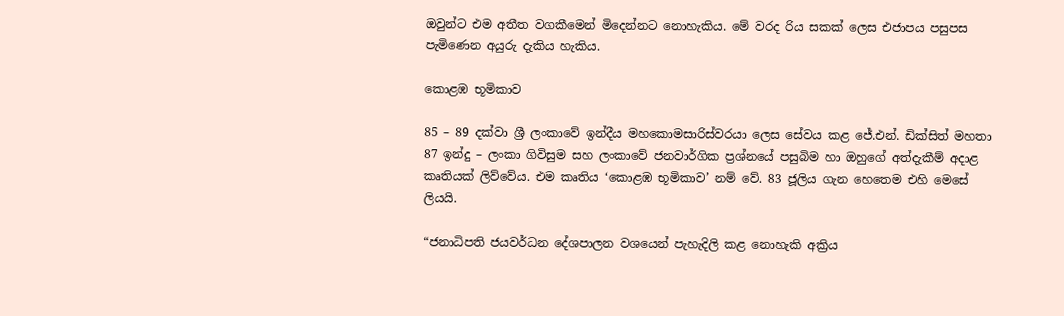ඔවුන්ට එම අතීත වගකීමෙන් මිදෙන්නට නොහැකිය. මේ වරද රිය සකක් ලෙස එජාපය පසුපස පැමිණෙන අයුරු දැකිය හැකිය.

කොළඹ භූමිකාව

85 – 89 දක්වා ශ්‍රී ලංකාවේ ඉන්දීය මහකොමසාරිස්වරයා ලෙස සේවය කළ ජේ.එන්. ඩික්සිත් මහතා 87 ඉන්දු – ලංකා ගිවිසුම සහ ලංකාවේ ජනවාර්ගික ප්‍රශ්නයේ පසුබිම හා ඔහුගේ අත්දැකීම් අදාළ කෘතියක් ලිව්වේය. එම කෘතිය ‘කොළඹ භූමිකාව’ නම් වේ. 83 ජූලිය ගැන හෙතෙම එහි මෙසේ ලියයි.

“ජනාධිපති ජයවර්ධන දේශපාලන වශයෙන් පැහැදිලි කළ නොහැකි අක්‍රිය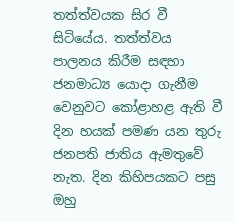තත්ත්වයක සිර වී සිටියේය. තත්ත්වය පාලනය කිරීම සඳහා ජනමාධ්‍ය යොදා ගැනීම වෙනුවට කෝළාහළ ඇති වී දින හයක් පමණ යන තුරු ජනපති ජාතිය ඇමතුවේ නැත. දින කිහිපයකට පසු ඔහු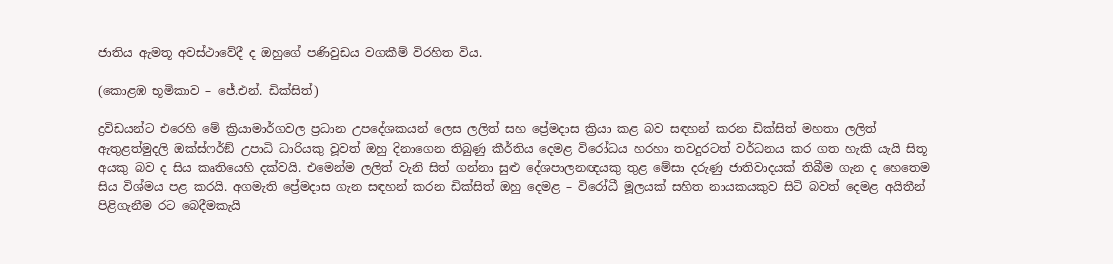ජාතිය ඇමතූ අවස්ථාවේදී ද ඔහුගේ පණිවුඩය වගකීම් විරහිත විය.

(කොළඹ භූමිකාව – ජේ.එන්. ඩික්සිත්)

ද්‍රවිඩයන්ට එරෙහි මේ ක්‍රියාමාර්ගවල ප්‍රධාන උපදේශකයන් ලෙස ලලිත් සහ ප්‍රේමදාස ක්‍රියා කළ බව සඳහන් කරන ඩික්සිත් මහතා ලලිත් ඇතුළත්මුදලි ඔක්ස්ෆර්ඞ් උපාධි ධාරියකු වූවත් ඔහු දිනාගෙන තිබුණු කීර්තිය දෙමළ විරෝධය හරහා තවදුරටත් වර්ධනය කර ගත හැකි යැයි සිතූ අයකු බව ද සිය කෘතියෙහි දක්වයි. එමෙන්ම ලලිත් වැනි සිත් ගන්නා සුළු දේශපාලනඥයකු තුළ මේසා දරුණු ජාතිවාදයක් තිබීම ගැන ද හෙතෙම සිය විශ්මය පළ කරයි. අගමැති ප්‍රේමදාස ගැන සඳහන් කරන ඩික්සිත් ඔහු දෙමළ – විරෝධී මූලයක් සහිත නායකයකුව සිටි බවත් දෙමළ අයිතීන් පිළිගැනීම රට බෙදීමකැයි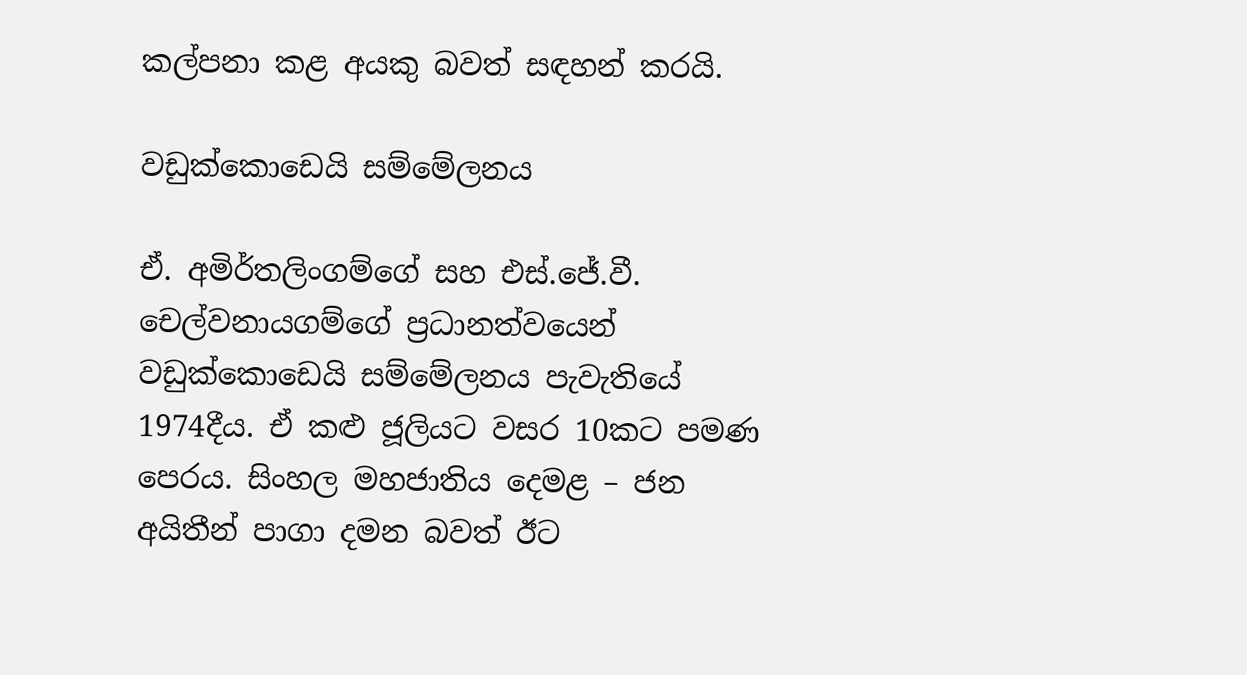කල්පනා කළ අයකු බවත් සඳහන් කරයි.

වඩුක්කොඩෙයි සම්මේලනය

ඒ. අමිර්තලිංගම්ගේ සහ එස්.ජේ.වී. චෙල්වනායගම්ගේ ප්‍රධානත්වයෙන් වඩුක්කොඩෙයි සම්මේලනය පැවැතියේ 1974දීය. ඒ කළු ජූලියට වසර 10කට පමණ පෙරය. සිංහල මහජාතිය දෙමළ – ජන අයිතීන් පාගා දමන බවත් ඊට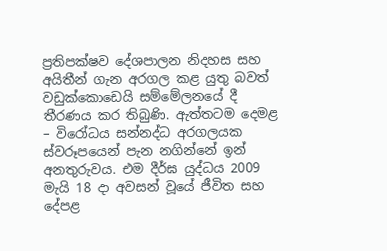ප්‍රතිපක්ෂව දේශපාලන නිදහස සහ අයිතීන් ගැන අරගල කළ යුතු බවත් වඩුක්කොඩෙයි සම්මේලනයේ දී තීරණය කර තිබුණි. ඇත්තටම දෙමළ – විරෝධය සන්නද්ධ අරගලයක ස්වරූපයෙන් පැන නගින්නේ ඉන් අනතුරුවය. එම දීර්ඝ යුද්ධය 2009 මැයි 18 දා අවසන් වූයේ ජීවිත සහ දේපළ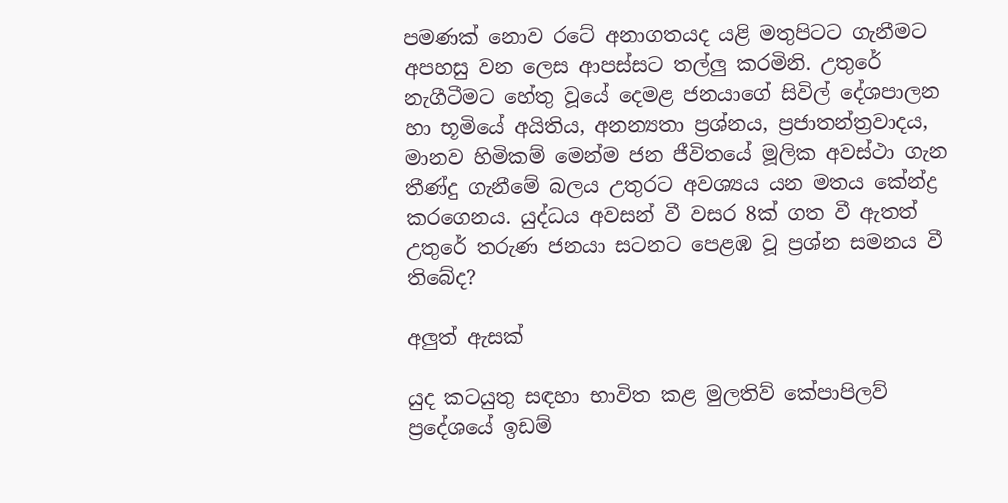පමණක් නොව රටේ අනාගතයද යළි මතුපිටට ගැනීමට අපහසු වන ලෙස ආපස්සට තල්ලු කරමිනි. උතුරේ නැගීටීමට හේතු වූයේ දෙමළ ජනයාගේ සිවිල් දේශපාලන හා භූමියේ අයිතිය, අනන්‍යතා ප්‍රශ්නය, ප්‍රජාතන්ත්‍රවාදය, මානව හිමිකම් මෙන්ම ජන ජීවිතයේ මූලික අවස්ථා ගැන තීණ්දු ගැනීමේ බලය උතුරට අවශ්‍යය යන මතය කේන්ද්‍ර කරගෙනය. යුද්ධය අවසන් වී වසර 8ක් ගත වී ඇතත් උතුරේ තරුණ ජනයා සටනට පෙළඹ වූ ප්‍රශ්න සමනය වී තිබේද?

අලුත් ඇසක්

යුද කටයුතු සඳහා භාවිත කළ මුලතිව් කේපාපිලව් ප්‍රදේශයේ ඉඩම්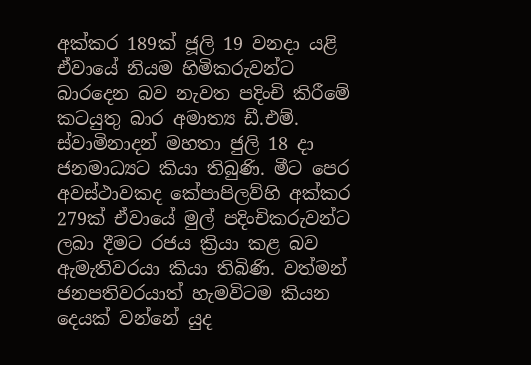අක්කර 189ක් ජූලි 19 වනදා යළි ඒවායේ නියම හිමිකරුවන්ට බාරදෙන බව නැවත පදිංචි කිරීමේ කටයුතු බාර අමාත්‍ය ඩී.එම්. ස්වාමිනාදන් මහතා ජුලි 18 දා ජනමාධ්‍යට කියා තිබුණි. මීට පෙර අවස්ථාවකද කේපාපිලව්හි අක්කර 279ක් ඒවායේ මුල් පදිංචිකරුවන්ට ලබා දීමට රජය ක්‍රියා කළ බව ඇමැතිවරයා කියා තිබිණි. වත්මන් ජනපතිවරයාත් හැමවිටම කියන දෙයක් වන්නේ යුද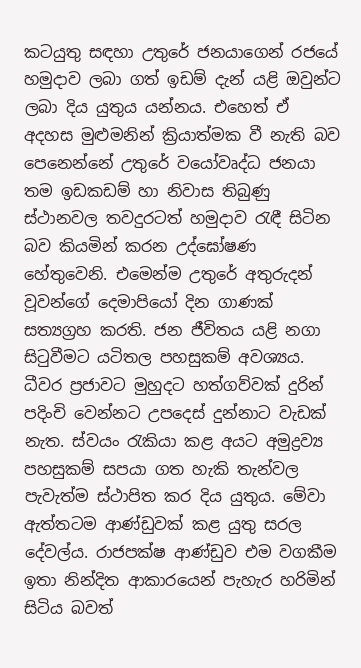කටයුතු සඳහා උතුරේ ජනයාගෙන් රජයේ හමුදාව ලබා ගත් ඉඩම් දැන් යළි ඔවුන්ට ලබා දිය යුතුය යන්නය. එහෙත් ඒ අදහස මුළුමනින් ක්‍රියාත්මක වී නැති බව පෙනෙන්නේ උතුරේ වයෝවෘද්ධ ජනයා තම ඉඩකඩම් හා නිවාස තිබුණු ස්ථානවල තවදුරටත් හමුදාව රැඳී සිටින බව කියමින් කරන උද්ඝෝෂණ හේතුවෙනි. එමෙන්ම උතුරේ අතුරුදන් වූවන්ගේ දෙමාපියෝ දින ගාණක් සත්‍යග්‍රහ කරති. ජන ජීවිතය යළි නගා සිටුවීමට යටිතල පහසුකම් අවශ්‍යය. ධීවර ප්‍රජාවට මුහුදට හත්ගව්වක් දුරින් පදිංචි වෙන්නට උපදෙස් දුන්නාට වැඩක් නැත. ස්වයං රැකියා කළ අයට අමුද්‍රව්‍ය පහසුකම් සපයා ගත හැකි තැන්වල පැවැත්ම ස්ථාපිත කර දිය යුතුය. මේවා ඇත්තටම ආණ්ඩුවක් කළ යුතු සරල දේවල්ය. රාජපක්ෂ ආණ්ඩුව එම වගකීම ඉතා නින්දිත ආකාරයෙන් පැහැර හරිමින්  සිටිය බවත්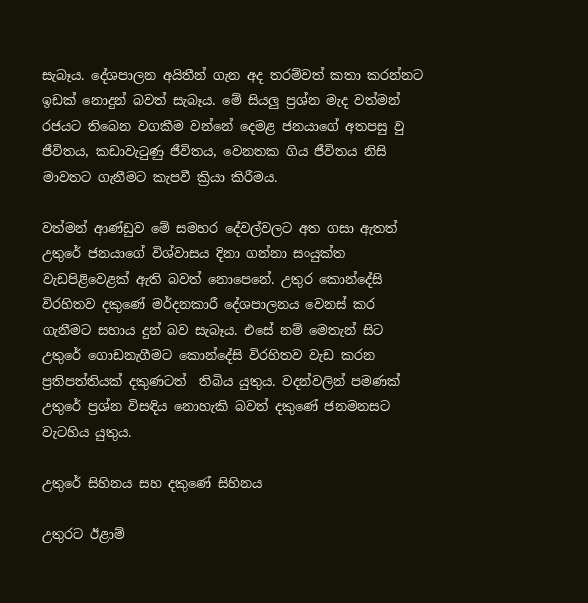සැබෑය. දේශපාලන අයිතීන් ගැන අද තරම්වත් කතා කරන්නට ඉඩක් නොදුන් බවත් සැබෑය. මේ සියලු ප්‍රශ්න මැද වත්මන් රජයට තිබෙන වගකීම වන්නේ දෙමළ ජනයාගේ අතපසු වු ජීවිතය, කඩාවැටුණු ජීවිතය, වෙනතක ගිය ජීවිතය නිසි මාවතට ගැනීමට කැපවී ක්‍රියා කිරීමය.

වත්මන් ආණ්ඩුව මේ සමහර දේවල්වලට අත ගසා ඇතත් උතුරේ ජනයාගේ විශ්වාසය දිනා ගන්නා සංයුක්ත වැඩපිළිවෙළක් ඇති බවත් නොපෙනේ. උතුර කොන්දේසි විරහිතව දකුණේ මර්දනකාරී දේශපාලනය වෙනස් කර ගැනීමට සහාය දුන් බව සැබෑය. එසේ නම් මෙතැන් සිට උතුරේ ගොඩනැගීමට කොන්දේසි විරහිතව වැඩ කරන ප්‍රතිපත්තියක් දකුණටත්  තිබිය යුතුය. වදන්වලින් පමණක් උතුරේ ප්‍රශ්න විසඳිය නොහැකි බවත් දකුණේ ජනමනසට වැටහිය යුතුය.

උතුරේ සිහිනය සහ දකුණේ සිහිනය

උතුරට ඊළාම්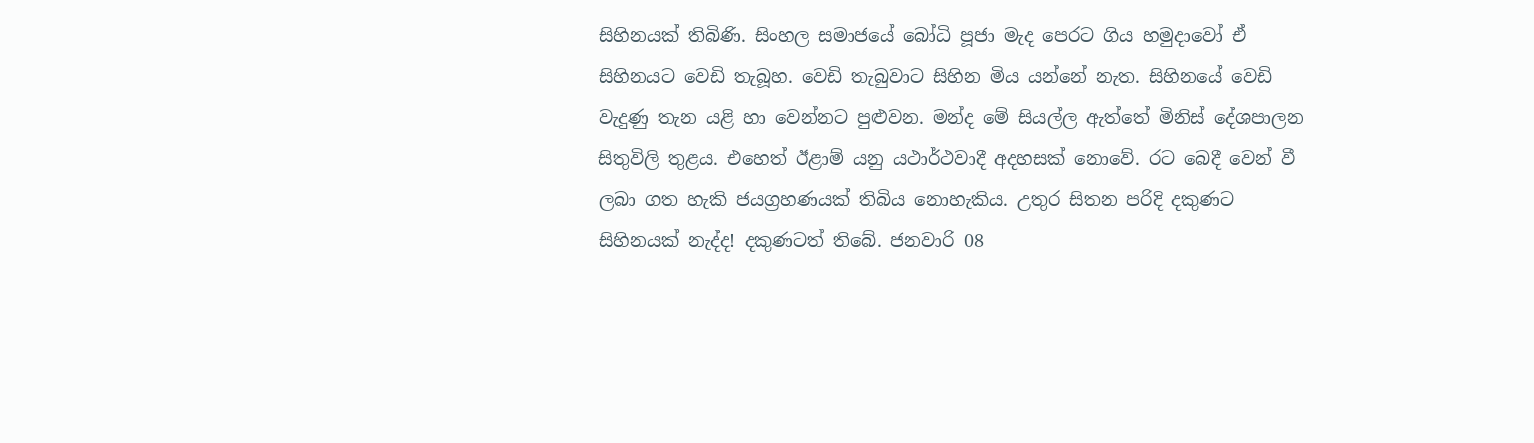සිහිනයක් තිබිණි. සිංහල සමාජයේ බෝධි පූජා මැද පෙරට ගිය හමුදාවෝ ඒ සිහිනයට වෙඩි තැබූහ. වෙඩි තැබුවාට සිහින මිය යන්නේ නැත. සිහිනයේ වෙඩි වැදුණු තැන යළි හා වෙන්නට පුළුවන. මන්ද මේ සියල්ල ඇත්තේ මිනිස් දේශපාලන සිතුවිලි තුළය. එහෙත් ඊළාම් යනු යථාර්ථවාදී අදහසක් නොවේ. රට බෙදී වෙන් වී ලබා ගත හැකි ජයග්‍රහණයක් තිබිය නොහැකිය. උතුර සිතන පරිදි දකුණට සිහිනයක් නැද්ද! දකුණටත් තිබේ. ජනවාරි 08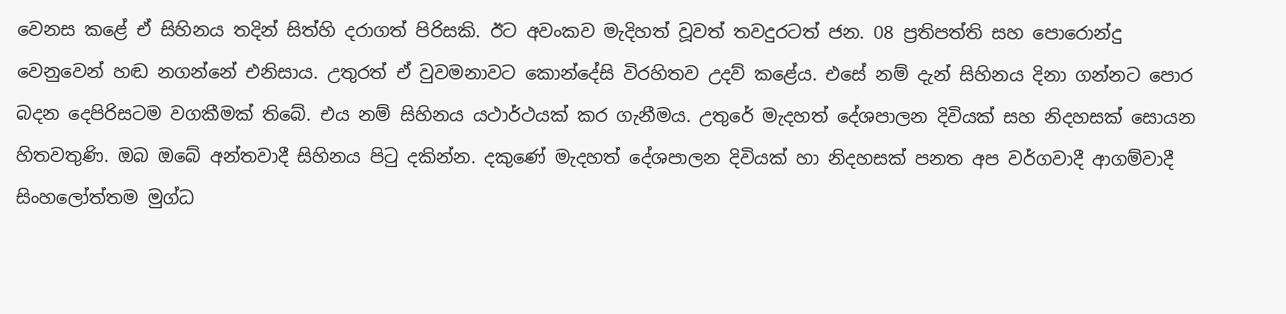වෙනස කළේ ඒ සිහිනය තදින් සිත්හි දරාගත් පිරිසකි. ඊට අවංකව මැදිහත් වූවත් තවදුරටත් ජන. 08 ප්‍රතිපත්ති සහ පොරොන්දු වෙනුවෙන් හඬ නගන්නේ එනිසාය. උතුරත් ඒ වුවමනාවට කොන්දේසි විරහිතව උදව් කළේය. එසේ නම් දැන් සිහිනය දිනා ගන්නට පොර බදන දෙපිරිසටම වගකීමක් තිබේ. එය නම් සිහිනය යථාර්ථයක් කර ගැනීමය. උතුරේ මැදහත් දේශපාලන දිවියක් සහ නිදහසක් සොයන හිතවතුණි. ඔබ ඔබේ අන්තවාදී සිහිනය පිටු දකින්න. දකුණේ මැදහත් දේශපාලන දිවියක් හා නිදහසක් පනත අප වර්ගවාදී ආගම්වාදී සිංහලෝත්තම මුග්ධ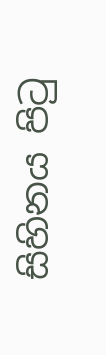සිහිනය පිටු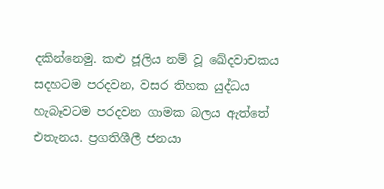දකින්නෙමු. කළු ජූලිය නම් වූ ඛේදවාචකය සදහටම පරදවන, වසර තිහක යුද්ධය හැබෑවටම පරදවන ගාමක බලය ඇත්තේ එතැනය. ප්‍රගතිශීලී ජනයා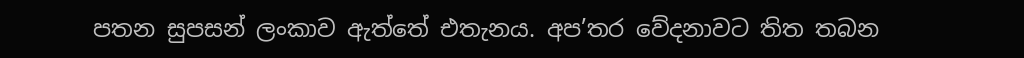පතන සුපසන් ලංකාව ඇත්තේ එතැනය. අප’තර වේදනාවට තිත තබන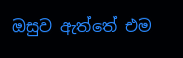ඔසුව ඇත්තේ එම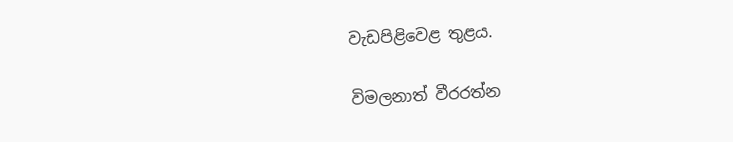වැඩපිළිවෙළ තුළය.

විමලනාත් වීරරත්න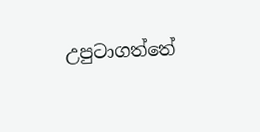උපුටාගත්තේ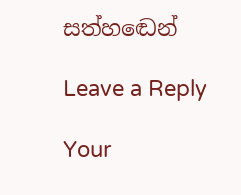සත්හඬෙන්

Leave a Reply

Your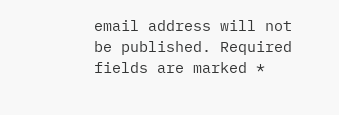email address will not be published. Required fields are marked *